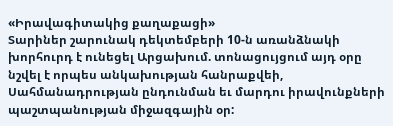«Իրավագիտակից քաղաքացի»
Տարիներ շարունակ դեկտեմբերի 10-ն առանձնակի խորհուրդ է ունեցել Արցախում. տոնացույցում այդ օրը նշվել է որպես անկախության հանրաքվեի, Սահմանադրության ընդունման եւ մարդու իրավունքների պաշտպանության միջազգային օր: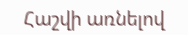Հաշվի առնելով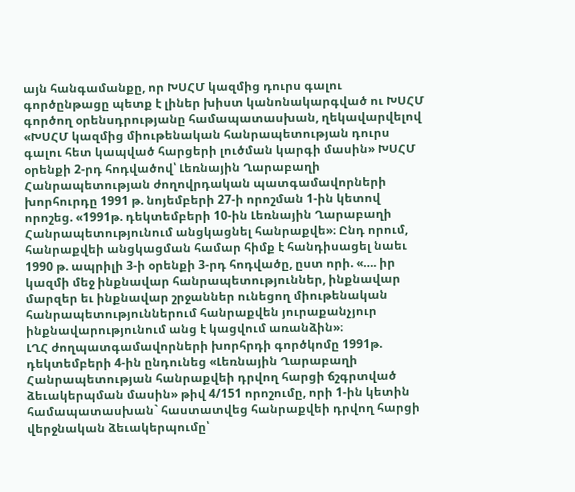այն հանգամանքը, որ ԽՍՀՄ կազմից դուրս գալու գործընթացը պետք է լիներ խիստ կանոնակարգված ու ԽՍՀՄ գործող օրենսդրությանը համապատասխան, ղեկավարվելով «ԽՍՀՄ կազմից միութենական հանրապետության դուրս գալու հետ կապված հարցերի լուծման կարգի մասին» ԽՍՀՄ օրենքի 2-րդ հոդվածով՝ Լեռնային Ղարաբաղի Հանրապետության ժողովրդական պատգամավորների խորհուրդը 1991 թ. նոյեմբերի 27-ի որոշման 1-ին կետով որոշեց. «1991թ. դեկտեմբերի 10-ին Լեռնային Ղարաբաղի Հանրապետությունում անցկացնել հանրաքվե»։ Ընդ որում, հանրաքվեի անցկացման համար հիմք է հանդիսացել նաեւ 1990 թ. ապրիլի 3-ի օրենքի 3-րդ հոդվածը, ըստ որի. «…. իր կազմի մեջ ինքնավար հանրապետություններ, ինքնավար մարզեր եւ ինքնավար շրջաններ ունեցող միութենական հանրապետություններում հանրաքվեն յուրաքանչյուր ինքնավարությունում անց է կացվում առանձին»։
ԼՂՀ ժողպատգամավորների խորհրդի գործկոմը 1991թ. դեկտեմբերի 4-ին ընդունեց «Լեռնային Ղարաբաղի Հանրապետության հանրաքվեի դրվող հարցի ճշգրտված ձեւակերպման մասին» թիվ 4/151 որոշումը, որի 1-ին կետին համապատասխան` հաստատվեց հանրաքվեի դրվող հարցի վերջնական ձեւակերպումը՝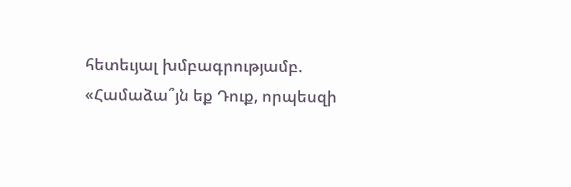հետեւյալ խմբագրությամբ. «Համաձա՞յն եք Դուք, որպեսզի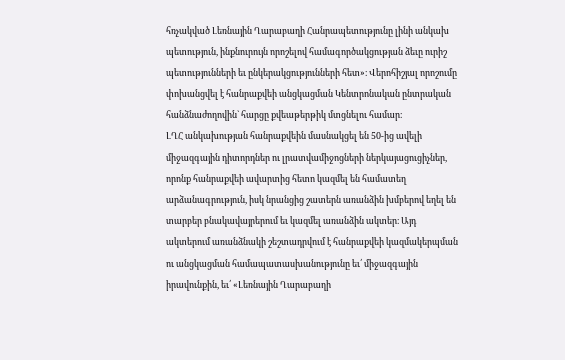հռչակված Լեռնային Ղարաբաղի Հանրապետությունը լինի անկախ պետություն, ինքնուրույն որոշելով համագործակցության ձեւը ուրիշ պետությունների եւ ընկերակցությունների հետ»։ Վերոհիշյալ որոշումը փոխանցվել է հանրաքվեի անցկացման Կենտրոնական ընտրական հանձնաժողովին` հարցը քվեաթերթիկ մտցնելու համար։
ԼՂՀ անկախության հանրաքվեին մասնակցել են 50-ից ավելի միջազգային դիտորդներ ու լրատվամիջոցների ներկայացուցիչներ, որոնք հանրաքվեի ավարտից հետո կազմել են համատեղ արձանագրություն, իսկ նրանցից շատերն առանձին խմբերով եղել են տարբեր բնակավայրերում եւ կազմել առանձին ակտեր։ Այդ ակտերում առանձնակի շեշտադրվում է հանրաքվեի կազմակերպման ու անցկացման համապատասխանությունը եւ՛ միջազգային իրավունքին, եւ՛ «Լեռնային Ղարաբաղի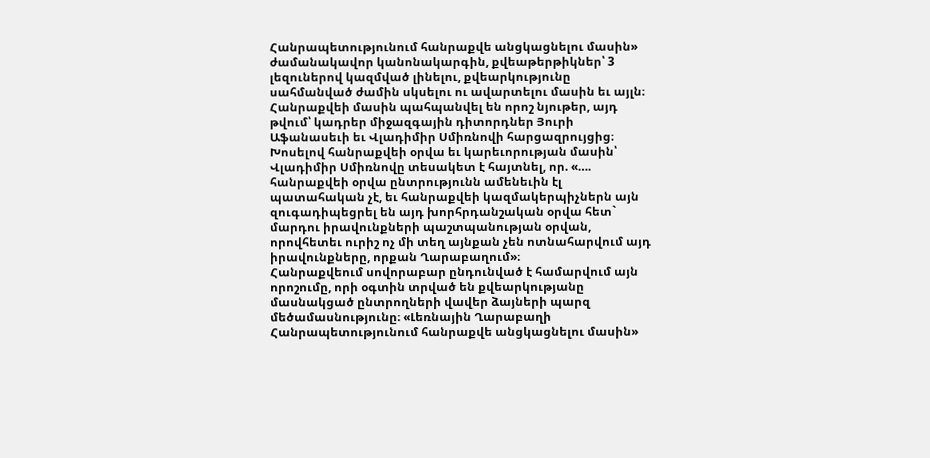Հանրապետությունում հանրաքվե անցկացնելու մասին» ժամանակավոր կանոնակարգին, քվեաթերթիկներ՝ 3 լեզուներով կազմված լինելու, քվեարկությունը սահմանված ժամին սկսելու ու ավարտելու մասին եւ այլն։
Հանրաքվեի մասին պահպանվել են որոշ նյութեր, այդ թվում՝ կադրեր միջազգային դիտորդներ Յուրի Աֆանասեւի եւ Վլադիմիր Սմիռնովի հարցազրույցից։ Խոսելով հանրաքվեի օրվա եւ կարեւորության մասին՝ Վլադիմիր Սմիռնովը տեսակետ է հայտնել, որ. «…. հանրաքվեի օրվա ընտրությունն ամենեւին էլ պատահական չէ, եւ հանրաքվեի կազմակերպիչներն այն զուգադիպեցրել են այդ խորհրդանշական օրվա հետ` մարդու իրավունքների պաշտպանության օրվան, որովհետեւ ուրիշ ոչ մի տեղ այնքան չեն ոտնահարվում այդ իրավունքները, որքան Ղարաբաղում»։
Հանրաքվեում սովորաբար ընդունված է համարվում այն որոշումը, որի օգտին տրված են քվեարկությանը մասնակցած ընտրողների վավեր ձայների պարզ մեծամասնությունը։ «Լեռնային Ղարաբաղի Հանրապետությունում հանրաքվե անցկացնելու մասին»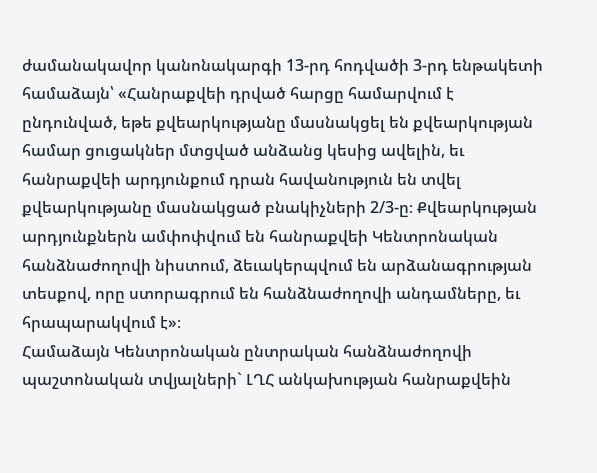ժամանակավոր կանոնակարգի 13-րդ հոդվածի 3-րդ ենթակետի համաձայն՝ «Հանրաքվեի դրված հարցը համարվում է ընդունված, եթե քվեարկությանը մասնակցել են քվեարկության համար ցուցակներ մտցված անձանց կեսից ավելին, եւ հանրաքվեի արդյունքում դրան հավանություն են տվել քվեարկությանը մասնակցած բնակիչների 2/3-ը։ Քվեարկության արդյունքներն ամփոփվում են հանրաքվեի Կենտրոնական հանձնաժողովի նիստում, ձեւակերպվում են արձանագրության տեսքով, որը ստորագրում են հանձնաժողովի անդամները, եւ հրապարակվում է»։
Համաձայն Կենտրոնական ընտրական հանձնաժողովի պաշտոնական տվյալների` ԼՂՀ անկախության հանրաքվեին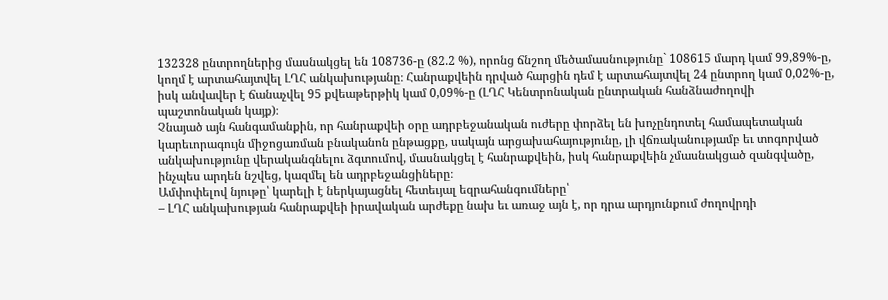132328 ընտրողներից մասնակցել են 108736-ը (82.2 %), որոնց ճնշող մեծամասնությունը` 108615 մարդ կամ 99,89%-ը, կողմ է արտահայտվել ԼՂՀ անկախությանը։ Հանրաքվեին դրված հարցին դեմ է արտահայտվել 24 ընտրող կամ 0,02%-ը, իսկ անվավեր է ճանաչվել 95 քվեաթերթիկ կամ 0,09%-ը (ԼՂՀ Կենտրոնական ընտրական հանձնաժողովի պաշտոնական կայք)։
Չնայած այն հանգամանքին, որ հանրաքվեի օրը ադրբեջանական ուժերը փորձել են խոչընդոտել համապետական կարեւորագույն միջոցառման բնականոն ընթացքը, սակայն արցախահայությունը, լի վճռականությամբ եւ տոգորված անկախությունը վերականգնելու ձգտումով, մասնակցել է հանրաքվեին, իսկ հանրաքվեին չմասնակցած զանգվածը, ինչպես արդեն նշվեց, կազմել են ադրբեջանցիները։
Ամփոփելով նյութը՝ կարելի է ներկայացնել հետեւյալ եզրահանգումները՝
– ԼՂՀ անկախության հանրաքվեի իրավական արժեքը նախ եւ առաջ այն է, որ դրա արդյունքում ժողովրդի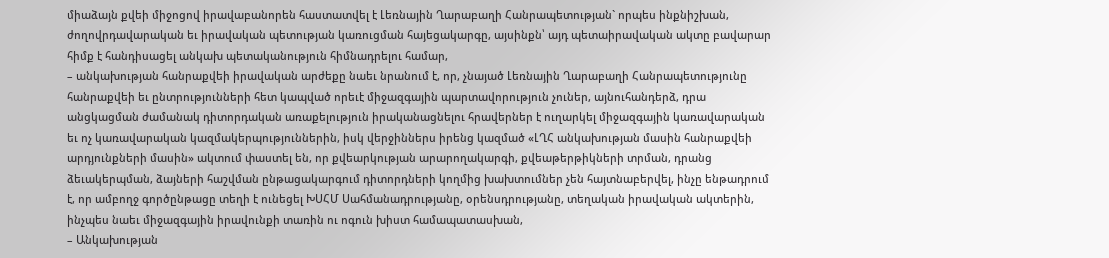միաձայն քվեի միջոցով իրավաբանորեն հաստատվել է Լեռնային Ղարաբաղի Հանրապետության` որպես ինքնիշխան, ժողովրդավարական եւ իրավական պետության կառուցման հայեցակարգը, այսինքն՝ այդ պետաիրավական ակտը բավարար հիմք է հանդիսացել անկախ պետականություն հիմնադրելու համար,
– անկախության հանրաքվեի իրավական արժեքը նաեւ նրանում է, որ, չնայած Լեռնային Ղարաբաղի Հանրապետությունը հանրաքվեի եւ ընտրությունների հետ կապված որեւէ միջազգային պարտավորություն չուներ, այնուհանդերձ, դրա անցկացման ժամանակ դիտորդական առաքելություն իրականացնելու հրավերներ է ուղարկել միջազգային կառավարական եւ ոչ կառավարական կազմակերպություններին, իսկ վերջիններս իրենց կազմած «ԼՂՀ անկախության մասին հանրաքվեի արդյունքների մասին» ակտում փաստել են, որ քվեարկության արարողակարգի, քվեաթերթիկների տրման, դրանց ձեւակերպման, ձայների հաշվման ընթացակարգում դիտորդների կողմից խախտումներ չեն հայտնաբերվել, ինչը ենթադրում է, որ ամբողջ գործընթացը տեղի է ունեցել ԽՍՀՄ Սահմանադրությանը, օրենսդրությանը, տեղական իրավական ակտերին, ինչպես նաեւ միջազգային իրավունքի տառին ու ոգուն խիստ համապատասխան,
– Անկախության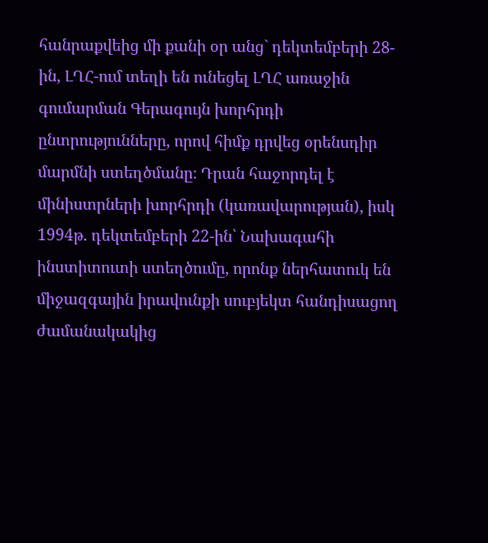հանրաքվեից մի քանի օր անց` դեկտեմբերի 28-ին, ԼՂՀ-ում տեղի են ունեցել ԼՂՀ առաջին գումարման Գերագույն խորհրդի ընտրությունները, որով հիմք դրվեց օրենսդիր մարմնի ստեղծմանը։ Դրան հաջորդել է մինիստրների խորհրդի (կառավարության), իսկ 1994թ. դեկտեմբերի 22-ին՝ Նախագահի ինստիտուտի ստեղծումը, որոնք ներհատուկ են միջազգային իրավունքի սուբյեկտ հանդիսացող ժամանակակից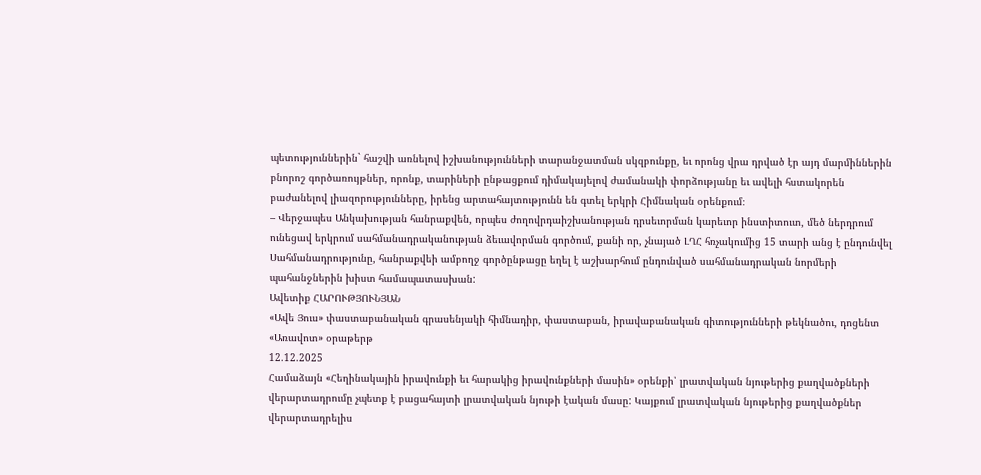պետություններին` հաշվի առնելով իշխանությունների տարանջատման սկզբունքը, եւ որոնց վրա դրված էր այդ մարմիններին բնորոշ գործառույթներ, որոնք, տարիների ընթացքում դիմակայելով ժամանակի փորձությանը եւ ավելի հստակորեն բաժանելով լիազորությունները, իրենց արտահայտությունն են գտել երկրի Հիմնական օրենքում։
– Վերջապես Անկախության հանրաքվեն, որպես ժողովրդաիշխանության դրսեւորման կարեւոր ինստիտուտ, մեծ ներդրում ունեցավ երկրում սահմանադրականության ձեւավորման գործում, քանի որ, չնայած ԼՂՀ հռչակումից 15 տարի անց է ընդունվել Սահմանադրությունը, հանրաքվեի ամբողջ գործընթացը եղել է աշխարհում ընդունված սահմանադրական նորմերի պահանջներին խիստ համապատասխան:
Ավետիք ՀԱՐՈՒԹՅՈՒՆՅԱՆ
«Ավե Յուս» փաստաբանական գրասենյակի հիմնադիր, փաստաբան, իրավաբանական գիտությունների թեկնածու, դոցենտ
«Առավոտ» օրաթերթ
12.12.2025
Համաձայն «Հեղինակային իրավունքի եւ հարակից իրավունքների մասին» օրենքի՝ լրատվական նյութերից քաղվածքների վերարտադրումը չպետք է բացահայտի լրատվական նյութի էական մասը: Կայքում լրատվական նյութերից քաղվածքներ վերարտադրելիս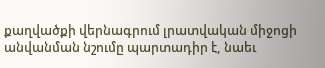քաղվածքի վերնագրում լրատվական միջոցի անվանման նշումը պարտադիր է, նաեւ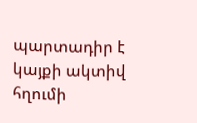պարտադիր է կայքի ակտիվ հղումի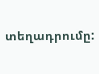տեղադրումը: